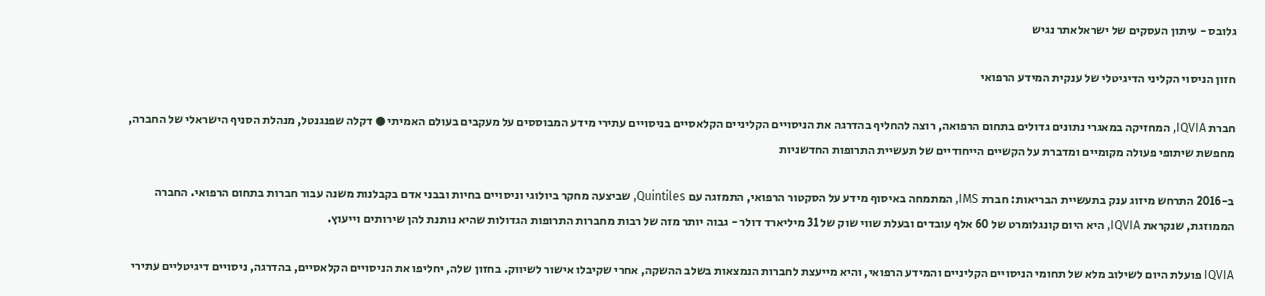גלובס - עיתון העסקים של ישראלאתר נגיש

חזון הניסוי הקליני הדיגיטלי של ענקית המידע הרפואי

חברת IQVIA, המחזיקה במאגרי נתונים גדולים בתחום הרפואה, רוצה להחליף בהדרגה את הניסויים הקליניים הקלאסיים בניסויים עתירי מידע המבוססים על מעקבים בעולם האמיתי ● דקלה שפנגנטל, מנהלת הסניף הישראלי של החברה, מחפשת שיתופי פעולה מקומיים ומדברת על הקשיים הייחודיים של תעשיית התרופות החדשניות

ב-2016 התרחש מיזוג ענק בתעשיית הבריאות: חברת IMS, המתמחה באיסוף מידע על הסקטור הרפואי, התמזגה עם Quintiles, שביצעה מחקר ביולוגי וניסויים בחיות ובבני אדם בקבלנות משנה עבור חברות בתחום הרפואי. החברה הממוזגת, שנקראת IQVIA, היא היום קונגלומרט של 60 אלף עובדים ובעלת שווי שוק של 31 מיליארד דולר - גבוה יותר מזה של רבות מחברות התרופות הגדולות שהיא נותנת להן שירותים וייעוץ.

IQVIA פועלת היום לשילוב מלא של תחומי הניסויים הקליניים והמידע הרפואי, והיא מייעצת לחברות הנמצאות בשלב ההשקה, אחרי שקיבלו אישור לשיווק. בחזון שלה, יחליפו את הניסויים הקלאסיים, בהדרגה, ניסויים דיגיטליים עתירי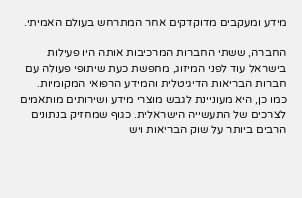מידע ומעקבים מדוקדקים אחר המתרחש בעולם האמיתי.

החברה, ששתי החברות המרכיבות אותה היו פעילות בישראל עוד לפני המיזוג, מחפשת כעת שיתופי פעולה עם חברות הבריאות הדיגיטלית והמידע הרפואי המקומיות. כמו כן, היא מעוניינת לגבש מוצרי מידע ושירותים מותאמים לצרכים של התעשייה הישראלית. כגוף שמחזיק בנתונים הרבים ביותר על שוק הבריאות ויש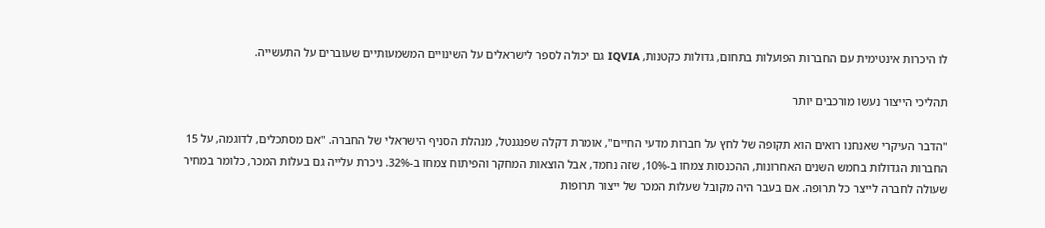לו היכרות אינטימית עם החברות הפועלות בתחום, גדולות כקטנות, IQVIA גם יכולה לספר לישראלים על השינויים המשמעותיים שעוברים על התעשייה.

תהליכי הייצור נעשו מורכבים יותר

"הדבר העיקרי שאנחנו רואים הוא תקופה של לחץ על חברות מדעי החיים", אומרת דקלה שפנגנטל, מנהלת הסניף הישראלי של החברה. "אם מסתכלים, לדוגמה, על 15 החברות הגדולות בחמש השנים האחרונות, ההכנסות צמחו ב-10%, שזה נחמד, אבל הוצאות המחקר והפיתוח צמחו ב-32%. ניכרת עלייה גם בעלות המכר, כלומר במחיר שעולה לחברה לייצר כל תרופה. אם בעבר היה מקובל שעלות המכר של ייצור תרופות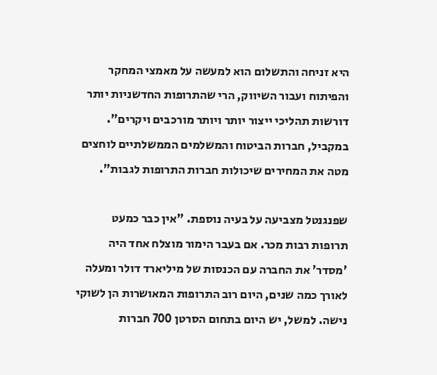היא זניחה והתשלום הוא למעשה על מאמצי המחקר והפיתוח ועבור השיווק, הרי שהתרופות החדשניות יותר דורשות תהליכי ייצור יותר ויותר מורכבים ויקרים". במקביל, חברות הביטוח והמשלמים הממשלתיים לוחצים מטה את המחירים שיכולות חברות התרופות לגבות".

שפנגנטל מצביעה על בעיה נוספת. "אין כבר כמעט תרופות רבות מכר. אם בעבר הימור מוצלח אחד היה 'מסדר' את החברה עם הכנסות של מיליארד דולר ומעלה לאורך כמה שנים, היום רוב התרופות המאושרות הן לשוקי נישה. למשל, יש היום בתחום הסרטן 700 חברות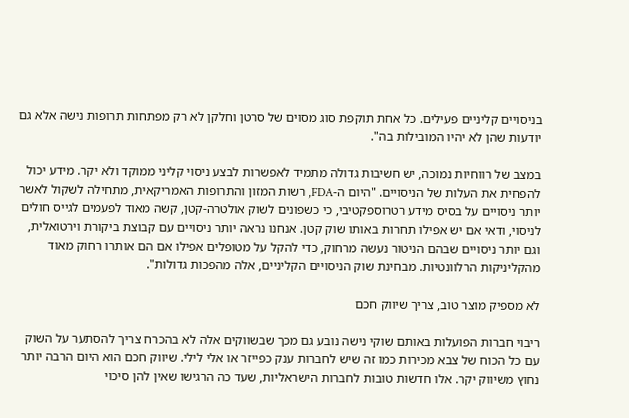בניסויים קליניים פעילים. כל אחת תוקפת סוג מסוים של סרטן וחלקן לא רק מפתחות תרופות נישה אלא גם יודעות שהן לא יהיו המובילות בה".

במצב של רווחיות נמוכה, יש חשיבות גדולה מתמיד לאפשרות לבצע ניסוי קליני ממוקד ולא יקר. מידע יכול להפחית את העלות של הניסויים. "היום ה-FDA, רשות המזון והתרופות האמריקאית, מתחילה לשקול לאשר יותר ניסויים על בסיס מידע רטרוספקטיבי, כי כשפונים לשוק אולטרה-קטן, קשה מאוד לפעמים לגייס חולים לניסוי, ודאי אם יש אפילו תחרות באותו שוק קטן. אנחנו נראה יותר ניסויים עם קבוצת ביקורת וירטואלית, וגם יותר ניסויים שבהם הניטור נעשה מרחוק, כדי להקל על מטופלים אפילו אם הם אותרו רחוק מאוד מהקליניקות הרלוונטיות. מבחינת שוק הניסויים הקליניים, אלה מהפכות גדולות".

לא מספיק מוצר טוב, צריך שיווק חכם

ריבוי חברות הפועלות באותם שוקי נישה נובע גם מכך שבשווקים אלה לא בהכרח צריך להסתער על השוק עם כל הכוח של צבא מכירות כמו זה שיש לחברות ענק כפייזר או אלי לילי. שיווק חכם הוא היום הרבה יותר נחוץ משיווק יקר. אלו חדשות טובות לחברות הישראליות, שעד כה הרגישו שאין להן סיכוי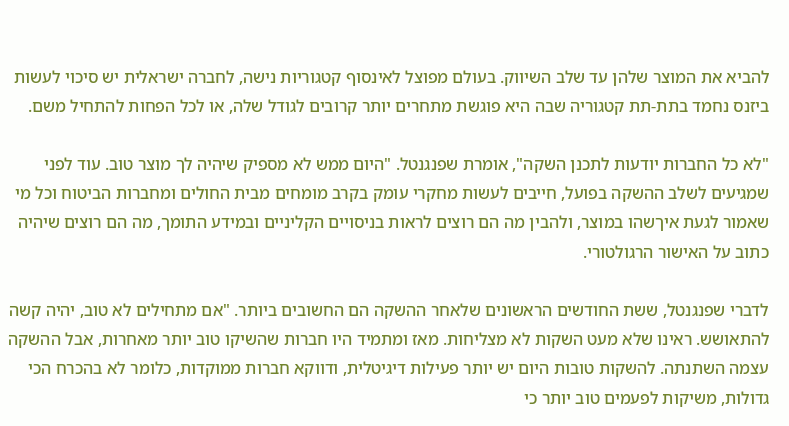להביא את המוצר שלהן עד שלב השיווק. בעולם מפוצל לאינסוף קטגוריות נישה, לחברה ישראלית יש סיכוי לעשות ביזנס נחמד בתת-תת קטגוריה שבה היא פוגשת מתחרים יותר קרובים לגודל שלה, או לכל הפחות להתחיל משם.

"לא כל החברות יודעות לתכנן השקה", אומרת שפנגנטל. "היום ממש לא מספיק שיהיה לך מוצר טוב. עוד לפני שמגיעים לשלב ההשקה בפועל, חייבים לעשות מחקרי עומק בקרב מומחים מבית החולים ומחברות הביטוח וכל מי שאמור לגעת איךשהו במוצר, ולהבין מה הם רוצים לראות בניסויים הקליניים ובמידע התומך, מה הם רוצים שיהיה כתוב על האישור הרגולטורי.

לדברי שפנגנטל, ששת החודשים הראשונים שלאחר ההשקה הם החשובים ביותר. "אם מתחילים לא טוב, יהיה קשה להתאושש. ראינו שלא מעט השקות לא מצליחות. מאז ומתמיד היו חברות שהשיקו טוב יותר מאחרות, אבל ההשקה עצמה השתנתה. להשקות טובות היום יש יותר פעילות דיגיטלית, ודווקא חברות ממוקדות, כלומר לא בהכרח הכי גדולות, משיקות לפעמים טוב יותר כי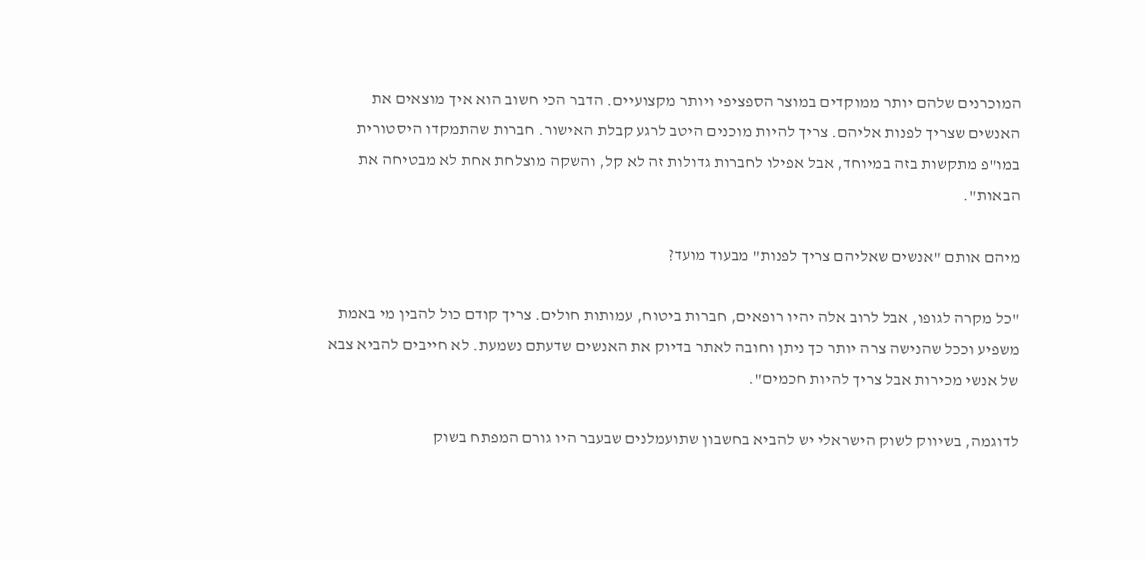המוכרנים שלהם יותר ממוקדים במוצר הספציפי ויותר מקצועיים. הדבר הכי חשוב הוא איך מוצאים את האנשים שצריך לפנות אליהם. צריך להיות מוכנים היטב לרגע קבלת האישור. חברות שהתמקדו היסטורית במו"פ מתקשות בזה במיוחד, אבל אפילו לחברות גדולות זה לא קל, והשקה מוצלחת אחת לא מבטיחה את הבאות".

מיהם אותם "אנשים שאליהם צריך לפנות" מבעוד מועד?

"כל מקרה לגופו, אבל לרוב אלה יהיו רופאים, חברות ביטוח, עמותות חולים. צריך קודם כול להבין מי באמת משפיע וככל שהנישה צרה יותר כך ניתן וחובה לאתר בדיוק את האנשים שדעתם נשמעת. לא חייבים להביא צבא של אנשי מכירות אבל צריך להיות חכמים".

לדוגמה, בשיווק לשוק הישראלי יש להביא בחשבון שתועמלנים שבעבר היו גורם המפתח בשוק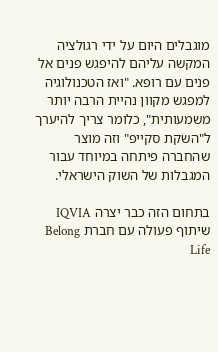מוגבלים היום על ידי רגולציה המקשה עליהם להיפגש פנים אל פנים עם רופא. "ואז הטכנולוגיה למפגש מקוון נהיית הרבה יותר משמעותית", כלומר צריך להיערך ל"השקת סקייפ" וזה מוצר שהחברה פיתחה במיוחד עבור המגבלות של השוק הישראלי.

בתחום הזה כבר יצרה IQVIA שיתוף פעולה עם חברת Belong Life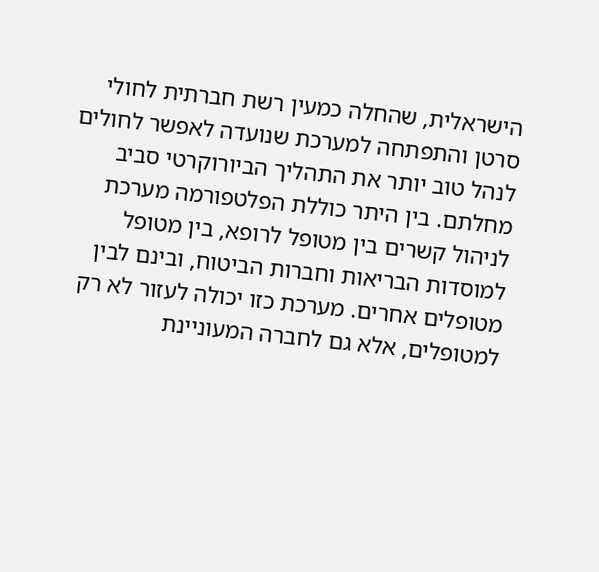הישראלית, שהחלה כמעין רשת חברתית לחולי סרטן והתפתחה למערכת שנועדה לאפשר לחולים לנהל טוב יותר את התהליך הביורוקרטי סביב מחלתם. בין היתר כוללת הפלטפורמה מערכת לניהול קשרים בין מטופל לרופא, בין מטופל למוסדות הבריאות וחברות הביטוח, ובינם לבין מטופלים אחרים. מערכת כזו יכולה לעזור לא רק למטופלים, אלא גם לחברה המעוניינת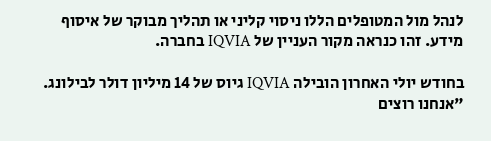לנהל מול המטופלים הללו ניסוי קליני או תהליך מבוקר של איסוף מידע. זהו כנראה מקור העניין של IQVIA בחברה.

בחודש יולי האחרון הובילה IQVIA גיוס של 14 מיליון דולר לבילונג. "אנחנו רוצים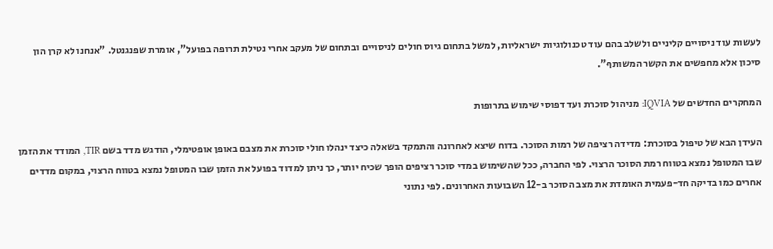לעשות עוד ניסויים קליניים ולשלב בהם עוד טכנולוגיות ישראליות, למשל בתחום גיוס חולים לניסויים ובתחום של מעקב אחרי נטילת תרופה בפועל", אומרת שפנגנטל. "אנחנו לא קרן הון סיכון אלא מחפשים את הקשר המשותף".

המחקרים החדשים של IQVIA: מניהול סוכרת ועד דפוסי שימוש בתרופות

העידן הבא של טיפול בסוכרת: מדידה רציפה של רמות הסוכר. בדוח שיצא לאחרונה והתמקד בשאלה כיצד ינהלו חולי סוכרת את מצבם באופן אופטימלי, הודגש מדד בשם TIR, המודד את הזמן שבו המטופל נמצא בטווח רמת הסוכר הרצוי. לפי החברה, ככל שהשימוש במדי סוכר רציפים הופך שכיח יותר, כך ניתן למדוד בפועל את הזמן שבו המטופל נמצא בטווח הרצוי, במקום מדדים אחרים כמו בדיקה חד-פעמית האומדת את מצב הסוכר ב-12 השבועות האחרונים. לפי נתוני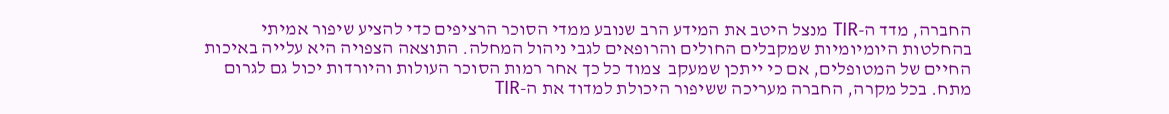החברה, מדד ה-TIR מנצל היטב את המידע הרב שנובע ממדי הסוכר הרציפים כדי להציע שיפור אמיתי בהחלטות היומיומיות שמקבלים החולים והרופאים לגבי ניהול המחלה. התוצאה הצפויה היא עלייה באיכות החיים של המטופלים, אם כי ייתכן שמעקב  צמוד כל כך אחר רמות הסוכר העולות והיורדות יכול גם לגרום מתח. בכל מקרה, החברה מעריכה ששיפור היכולת למדוד את ה-TIR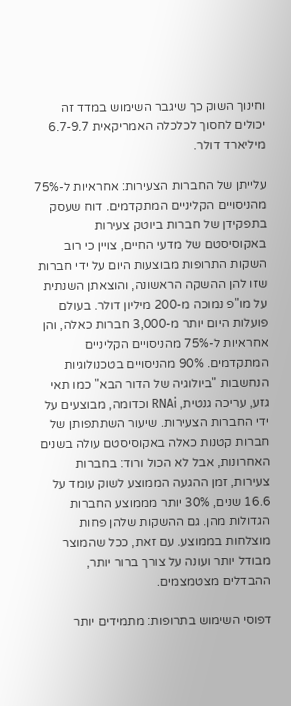וחינוך השוק כך שיגבר השימוש במדד זה יכולים לחסוך לכלכלה האמריקאית 6.7-9.7 מיליארד דולר.

עלייתן של החברות הצעירות: אחראיות ל-75% מהניסויים הקליניים המתקדמים. דוח שעסק בתפקידן של חברות ביוטק צעירות באקוסיסטם של מדעי החיים, צויין כי רוב השקות התרופות מבוצעות היום על ידי חברות שזו להן ההשקה הראשונה, והוצאתן השנתית על מו"פ נמוכה מ-200 מיליון דולר. בעולם פועלות היום יותר מ-3,000 חברות כאלה, והן אחראיות ל-75% מהניסויים הקליניים המתקדמים. 90% מהניסויים בטכנולוגיות הנחשבות "ביולוגיה של הדור הבא" כמו תאי גזע, עריכה גנטית, RNAi וכדומה, מבוצעים על ידי החברות הצעירות. שיעור השתתפותן של חברות קטנות כאלה באקוסיסטם עולה בשנים האחרונות, אבל לא הכול ורוד: בחברות צעירות, זמן ההגעה הממוצע לשוק עומד על 16.6 שנים, 30% יותר מממוצע החברות הגדולות מהן. גם ההשקות שלהן פחות מוצלחות בממוצע. עם זאת, ככל שהמוצר מבודל יותר ועונה על צורך ברור יותר, ההבדלים מצטמצמים.

דפוסי השימוש בתרופות: מתמידים יותר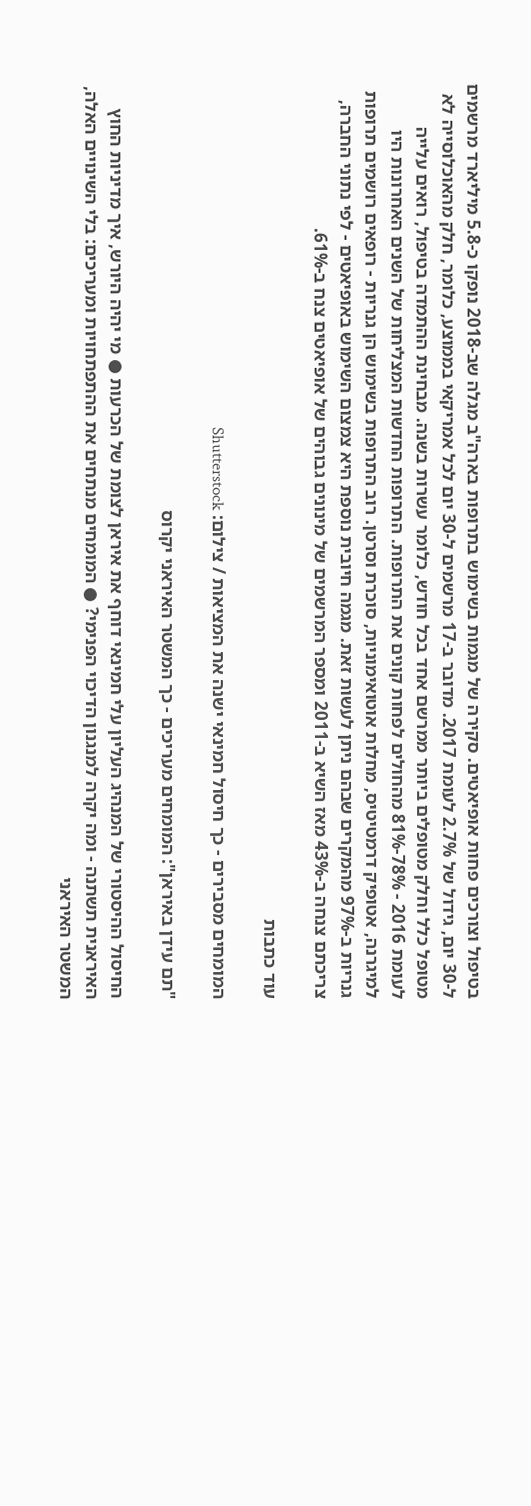בטיפול וצורכים פחות אופיאטים. סקירה של מגמות בשימוש בתרופות בארה"ב מגלה שב-2018 נופקו כ-5.8 מיליארד מרשמים ל-30 יום, גידול של 2.7% לעומת 2017. מדובר ב-17 מרשמים ל-30 יום לכל אמריקאי בממוצע, כלומר, חלק מהאוכלוסייה לא מטופל כלל וחלק מטופלים ביותר ממרשם אחד בכל חודש, כלומר עשרות בשנה. מבחינת ההתמדה בטיפול, רואים עלייה לעומת 2016 - 78%-81% מהחולים לפחות קונים את התרופות. התרופות החדשות המצליחות של השנים האחרונות היו למיגרנה, אטופיק דרמטיטיס, מחלות אוטואימוניות, סוכרת וסרטן. רוב התרופות בשימוש הן גנריות - רופאים רושמים תרופות גנריות ב-97% מהמקרים שבהם ניתן לעשות זאת. מגמה חיובית נוספת היא צמצום השימוש באופיאטים - לפי נתוני החברה, צריכתם צנחה ב-43% מאז השיא ב-2011 ומספר המרשמים של מינונים גבוהים של אופיאטים צנח ב-61%.

עוד כתבות

המומחים מסבירים - כך חיסול חמינאי ישנה את המציאות / צילום: Shutterstock

"תם עידן באיראן": המומחים מעריכים - כך המשטר האיראני יקרוס

החיסול ההיסטורי של המנהיג העליון עלי חמינאי דוחף את איראן לצומת של הכרעות ● מי יהיה היורש, איך מדיניות החוץ האיראנית תשתנה - ומה יקרה למנגנון הדיכוי הפנימי? ● המומחים מנתחים את ההתפתחויות ומעריכים: בלי השינויים האלה, המשטר האיראני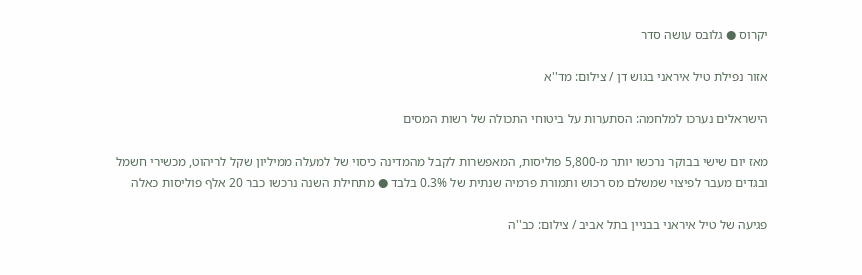יקרוס ● גלובס עושה סדר

אזור נפילת טיל איראני בגוש דן / צילום: מד''א

הישראלים נערכו למלחמה: הסתערות על ביטוחי התכולה של רשות המסים

מאז יום שישי בבוקר נרכשו יותר מ-5,800 פוליסות, המאפשרות לקבל מהמדינה כיסוי של למעלה ממיליון שקל לריהוט, מכשירי חשמל ובגדים מעבר לפיצוי שמשלם מס רכוש ותמורת פרמיה שנתית של 0.3% בלבד ● מתחילת השנה נרכשו כבר 20 אלף פוליסות כאלה

פגיעה של טיל איראני בבניין בתל אביב / צילום: כב''ה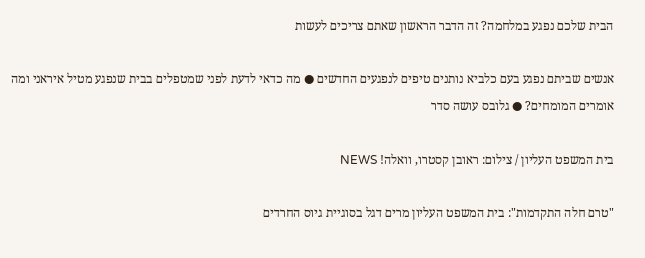הבית שלכם נפגע במלחמה? זה הדבר הראשון שאתם צריכים לעשות

אנשים שביתם נפגע בעם כלביא נותנים טיפים לנפגעים החדשים ● מה כדאי לדעת לפני שמטפלים בבית שנפגע מטיל איראני ומה אומרים המומחים? ● גלובס עושה סדר

בית המשפט העליון / צילום: ראובן קסטרו, וואלה! NEWS

"טרם חלה התקדמות": בית המשפט העליון מרים דגל בסוגיית גיוס החרדים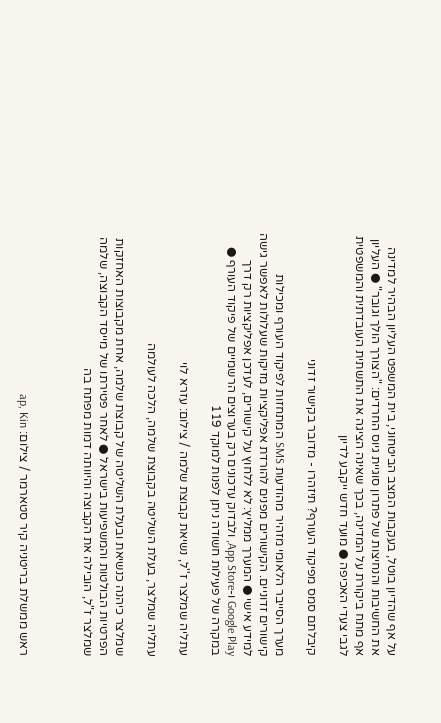על אף שהדיון בוטל, בעקבות המצב הביטחוני, בית המשפט העליון הבהיר למדינה את החשיבות והנחיצות של פתרון סוגיית גיוס החרדים: "הצורך הולך וגובר" ● העליון אף מתח ביקורת על המדינה, בכך שאינה הציגה את התשתית העובדתית והמשפטית לגבי צעדי האכיפה ● מועד חדש ייקבע לדיון

קיבלתם סמס מפיקוד העורף? תיזהרו - מדובר בקישור זדוני

מערך הסייבר הלאומי מזהיר מהודעות SMS המתחזות לפיקוד העורף ומכילות קישורים זדוניים. הקישורים מפנים להורדת אפליקציות מזיקות שעלולות לאפשר גישה למידע אישי ● המערך ממליץ: לא ללחוץ על קישורים, לעדכן אפליקציות רק דרך Google Play ו-App Store, ולבדוק עדכונים רק בערוצים הרשמיים של פיקוד העורף ● במקרה של פעילות חשודה ניתן לפנות למוקד 119

עתליה שמלצר ז''ל, נשיאת קבוצת שלמה / צילום: עזרא לוי

עתליה שמלצר, בעלת השליטה בקבוצת שלמה, הלכה לעולמה

שמלצר כיהנה כנשיאת ובעלת השליטה של קבוצת שלמה, אחת מקבוצות האחזקות הפרטיות הבולטות והמשפיעות בישראל ● לאחר פטירתו של מייסד הקבוצה, שלמה שמלצר ז"ל, הובילה את הקבוצה והיוותה דמות מפתח בה



ראש ממשלת בריטניה קיר סטארמר / צילום: ap, Kin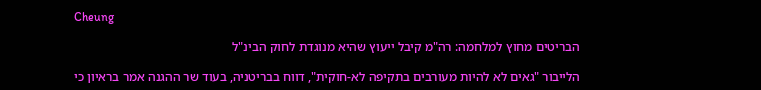Cheung

הבריטים מחוץ למלחמה: רה"מ קיבל ייעוץ שהיא מנוגדת לחוק הבינ"ל

הלייבור "גאים לא להיות מעורבים בתקיפה לא-חוקית", דווח בבריטניה, בעוד שר ההגנה אמר בראיון כי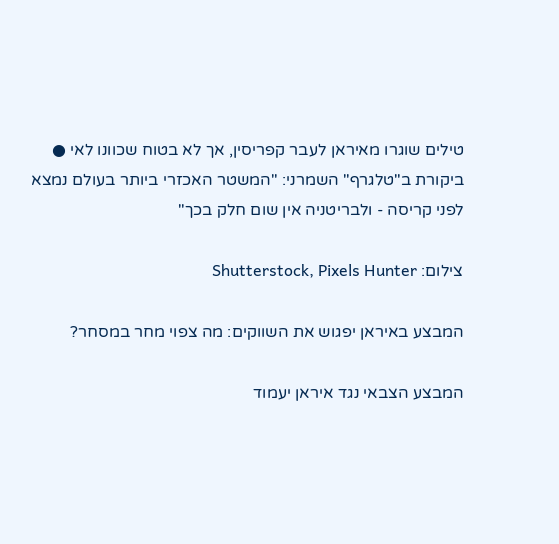טילים שוגרו מאיראן לעבר קפריסין, אך לא בטוח שכוונו לאי ● ביקורת ב"טלגרף" השמרני: "המשטר האכזרי ביותר בעולם נמצא לפני קריסה - ולבריטניה אין שום חלק בכך"

צילום: Shutterstock, Pixels Hunter

המבצע באיראן יפגוש את השווקים: מה צפוי מחר במסחר?

המבצע הצבאי נגד איראן יעמוד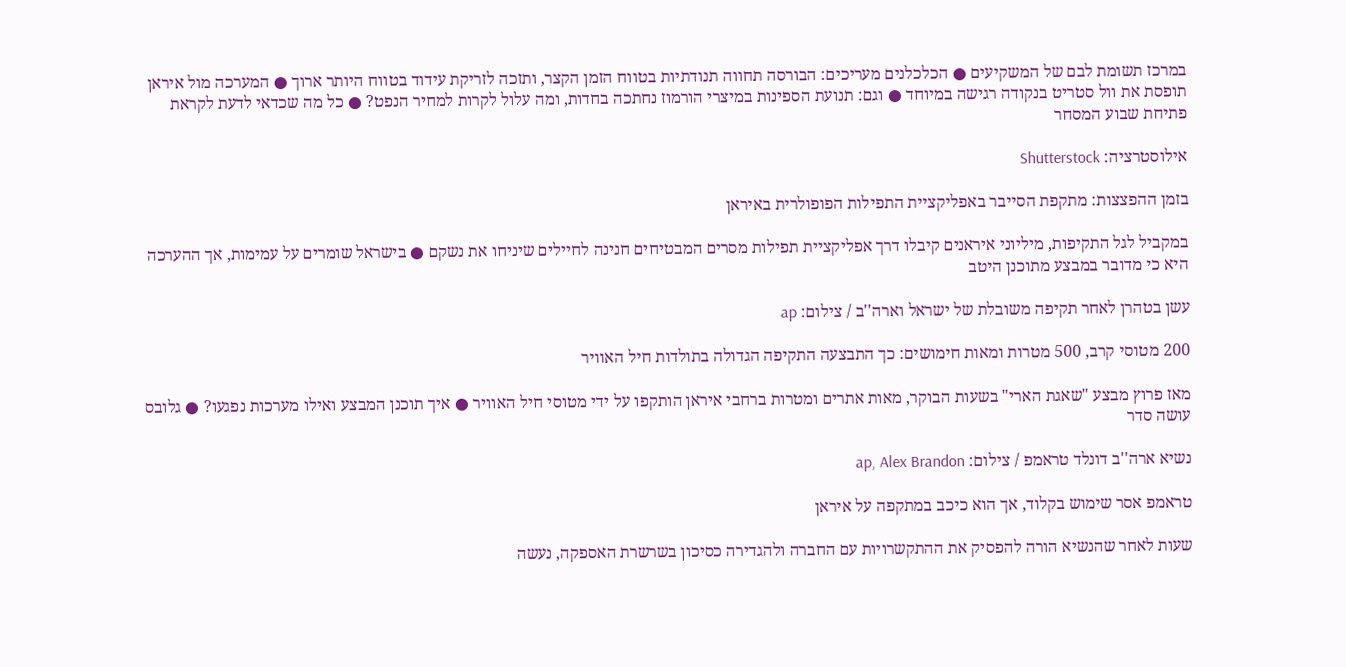במרכז תשומת לבם של המשקיעים ● הכלכלנים מעריכים: הבורסה תחווה תנודתיות בטווח הזמן הקצר, ותזכה לזריקת עידוד בטווח היותר ארוך ● המערכה מול איראן תופסת את וול סטריט בנקודה רגישה במיוחד ● וגם: תנועת הספינות במיצרי הורמוז נחתכה בחדות, ומה עלול לקרות למחיר הנפט? ● כל מה שכדאי לדעת לקראת פתיחת שבוע המסחר

אילוסטרציה: Shutterstock

בזמן ההפצצות: מתקפת הסייבר באפליקציית התפילות הפופולרית באיראן

במקביל לגל התקיפות, מיליוני איראנים קיבלו דרך אפליקציית תפילות מסרים המבטיחים חנינה לחיילים שיניחו את נשקם ● בישראל שומרים על עמימות, אך ההערכה היא כי מדובר במבצע מתוכנן היטב

עשן בטהרן לאחר תקיפה משובלת של ישראל וארה''ב / צילום: ap

200 מטוסי קרב, 500 מטרות ומאות חימושים: כך התבצעה התקיפה הגדולה בתולדות חיל האוויר

מאז פרוץ מבצע "שאגת הארי" בשעות הבוקר, מאות אתרים ומטרות ברחבי איראן הותקפו על ידי מטוסי חיל האוויר ● איך תוכנן המבצע ואילו מערכות נפגעו? ● גלובס עושה סדר

נשיא ארה''ב דונלד טראמפ / צילום: ap, Alex Brandon

טראמפ אסר שימוש בקלוד, אך הוא כיכב במתקפה על איראן

שעות לאחר שהנשיא הורה להפסיק את ההתקשרויות עם החברה ולהגדירה כסיכון בשרשרת האספקה, נעשה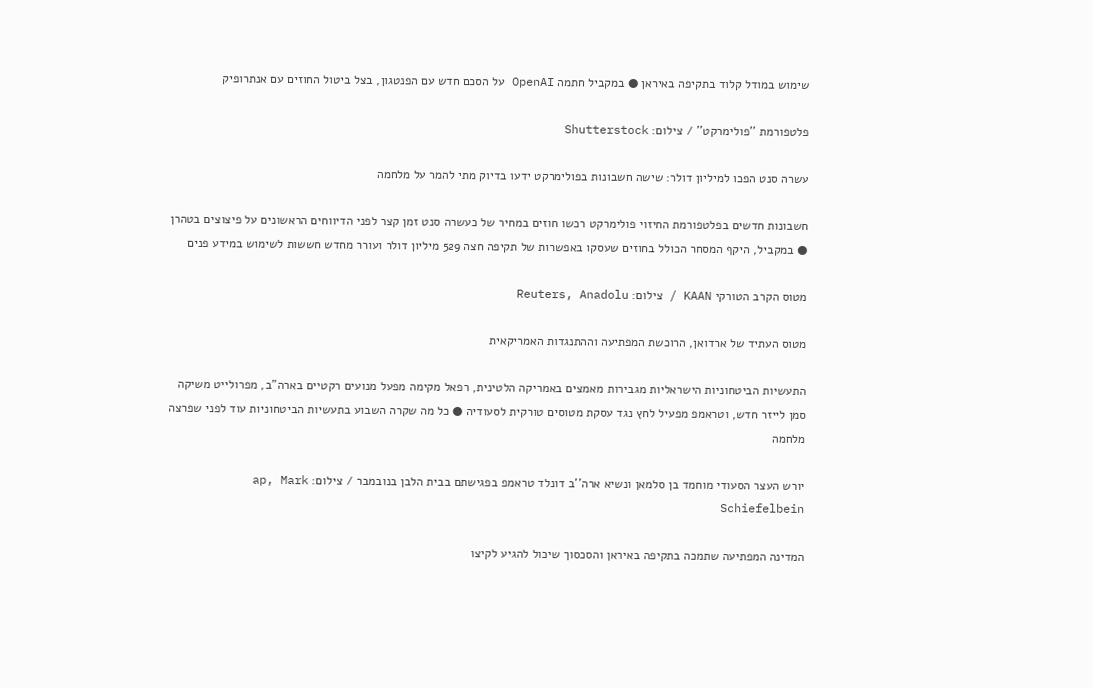שימוש במודל קלוד בתקיפה באיראן ● במקביל חתמה OpenAI על הסכם חדש עם הפנטגון, בצל ביטול החוזים עם אנתרופיק

פלטפורמת ''פולימרקט'' / צילום: Shutterstock

עשרה סנט הפכו למיליון דולר: שישה חשבונות בפולימרקט ידעו בדיוק מתי להמר על מלחמה

חשבונות חדשים בפלטפורמת החיזוי פולימרקט רכשו חוזים במחיר של כעשרה סנט זמן קצר לפני הדיווחים הראשונים על פיצוצים בטהרן ● במקביל, היקף המסחר הכולל בחוזים שעסקו באפשרות של תקיפה חצה 529 מיליון דולר ועורר מחדש חששות לשימוש במידע פנים

מטוס הקרב הטורקי KAAN / צילום: Reuters, Anadolu

מטוס העתיד של ארדואן, הרוכשת המפתיעה וההתנגדות האמריקאית

התעשיות הביטחוניות הישראליות מגבירות מאמצים באמריקה הלטינית, רפאל מקימה מפעל מנועים רקטיים בארה"ב, מפרולייט משיקה סמן לייזר חדש, וטראמפ מפעיל לחץ נגד עסקת מטוסים טורקית לסעודיה ● כל מה שקרה השבוע בתעשיות הביטחוניות עוד לפני שפרצה מלחמה

יורש העצר הסעודי מוחמד בן סלמאן ונשיא ארה''ב דונלד טראמפ בפגישתם בבית הלבן בנובמבר / צילום: ap, Mark Schiefelbein

המדינה המפתיעה שתמכה בתקיפה באיראן והסכסוך שיכול להגיע לקיצו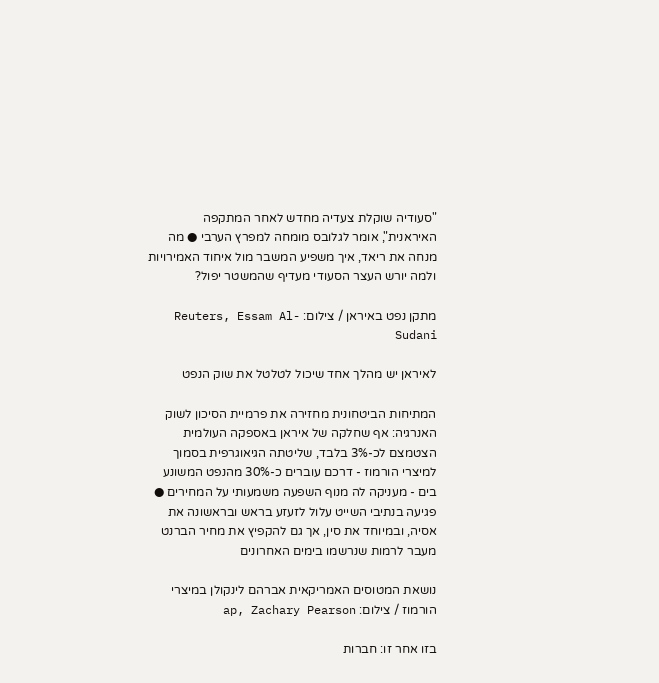"סעודיה שוקלת צעדיה מחדש לאחר המתקפה האיראנית", אומר לגלובס מומחה למפרץ הערבי ● מה מנחה את ריאד, איך משפיע המשבר מול איחוד האמירויות ולמה יורש העצר הסעודי מעדיף שהמשטר יפול?

מתקן נפט באיראן / צילום: Reuters, Essam Al-Sudani

לאיראן יש מהלך אחד שיכול לטלטל את שוק הנפט

המתיחות הביטחונית מחזירה את פרמיית הסיכון לשוק האנרגיה: אף שחלקה של איראן באספקה העולמית הצטמצם לכ-3% בלבד, שליטתה הגיאוגרפית בסמוך למיצרי הורמוז - דרכם עוברים כ-30% מהנפט המשונע בים - מעניקה לה מנוף השפעה משמעותי על המחירים ● פגיעה בנתיבי השייט עלול לזעזע בראש ובראשונה את אסיה, ובמיוחד את סין, אך גם להקפיץ את מחיר הברנט מעבר לרמות שנרשמו בימים האחרונים

נושאת המטוסים האמריקאית אברהם לינקולן במיצרי הורמוז / צילום: ap, Zachary Pearson

בזו אחר זו: חברות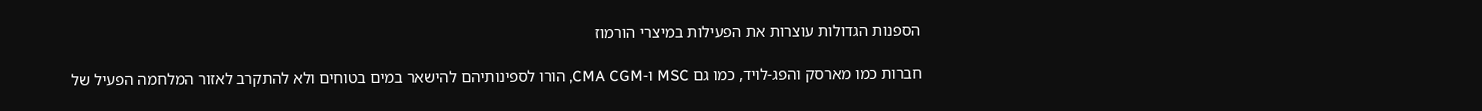הספנות הגדולות עוצרות את הפעילות במיצרי הורמוז

חברות כמו מארסק והפג-לויד, כמו גם MSC ו-CMA CGM, הורו לספינותיהם להישאר במים בטוחים ולא להתקרב לאזור המלחמה הפעיל של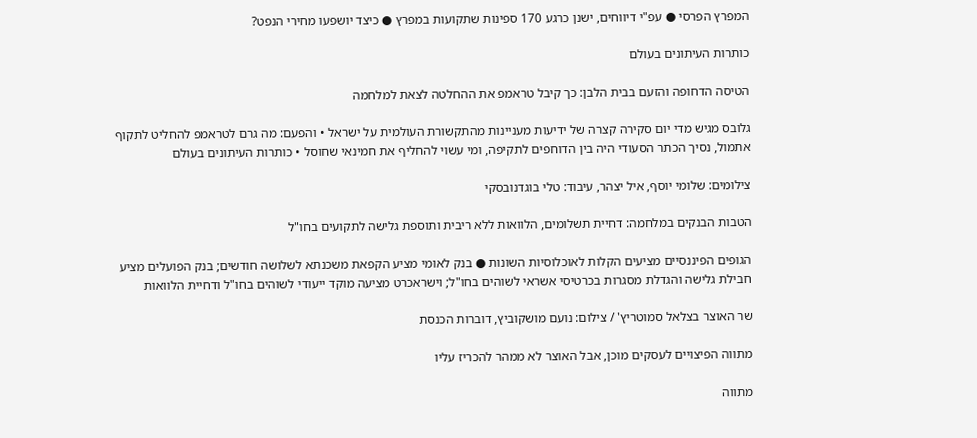המפרץ הפרסי ● עפ"י דיווחים, ישנן כרגע 170 ספינות שתקועות במפרץ ● כיצד יושפעו מחירי הנפט?

כותרות העיתונים בעולם

הטיסה הדחופה והזעם בבית הלבן: כך קיבל טראמפ את ההחלטה לצאת למלחמה

גלובס מגיש מדי יום סקירה קצרה של ידיעות מעניינות מהתקשורת העולמית על ישראל • והפעם: מה גרם לטראמפ להחליט לתקוף אתמול, נסיך הכתר הסעודי היה בין הדוחפים לתקיפה, ומי עשוי להחליף את חמינאי שחוסל • כותרות העיתונים בעולם

צילומים: שלומי יוסף, איל יצהר, עיבוד: טלי בוגדנובסקי

הטבות הבנקים במלחמה: דחיית תשלומים, הלוואות ללא ריבית ותוספת גלישה לתקועים בחו"ל

הגופים הפיננסיים מציעים הקלות לאוכלוסיות השונות ● בנק לאומי מציע הקפאת משכנתא לשלושה חודשים; בנק הפועלים מציע חבילת גלישה והגדלת מסגרות בכרטיסי אשראי לשוהים בחו"ל; וישראכרט מציעה מוקד ייעודי לשוהים בחו"ל ודחיית הלוואות

שר האוצר בצלאל סמוטריץ' / צילום: נועם מושקוביץ, דוברות הכנסת

מתווה הפיצויים לעסקים מוכן, אבל האוצר לא ממהר להכריז עליו

מתווה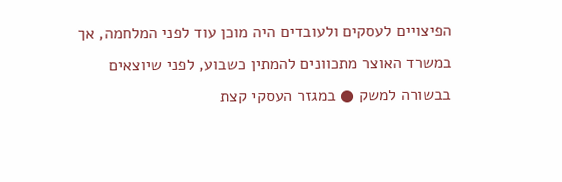הפיצויים לעסקים ולעובדים היה מוכן עוד לפני המלחמה, אך במשרד האוצר מתכוונים להמתין כשבוע, לפני שיוצאים בבשורה למשק ● במגזר העסקי קצת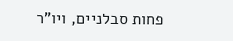פחות סבלניים, ויו"ר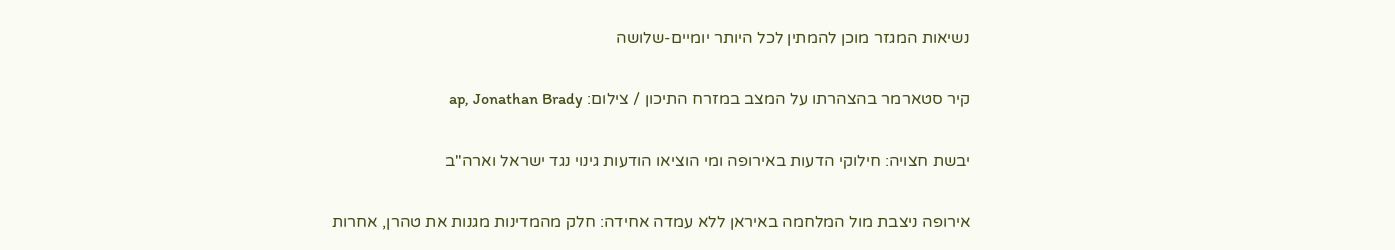נשיאות המגזר מוכן להמתין לכל היותר יומיים-שלושה

קיר סטארמר בהצהרתו על המצב במזרח התיכון / צילום: ap, Jonathan Brady

יבשת חצויה: חילוקי הדעות באירופה ומי הוציאו הודעות גינוי נגד ישראל וארה"ב

אירופה ניצבת מול המלחמה באיראן ללא עמדה אחידה: חלק מהמדינות מגנות את טהרן, אחרות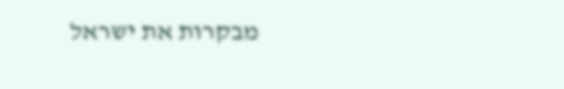מבקרות את ישראל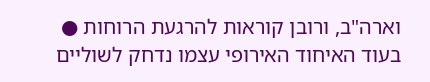וארה"ב, ורובן קוראות להרגעת הרוחות ● בעוד האיחוד האירופי עצמו נדחק לשוליים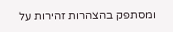ומסתפק בהצהרות זהירות על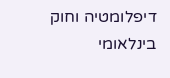דיפלומטיה וחוק בינלאומי